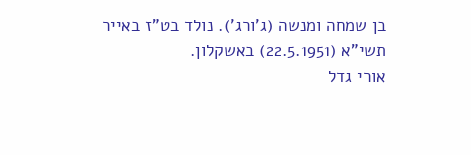בן שמחה ומנשה (ג'ורג'). נולד בט"ז באייר תשי"א (22.5.1951) באשקלון.
אורי גדל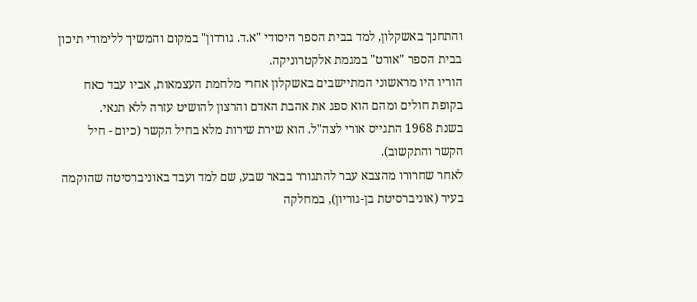והתחנך באשקלון, למד בבית הספר היסודי "א.ד. גורדון" במקום והמשיך ללימודי תיכון בבית הספר "אורט" במגמת אלקטרוניקה.
הוריו היו מראשוני המתיישבים באשקלון אחרי מלחמת העצמאות, אביו עבד כאח בקופת חולים ומהם הוא ספג את אהבת האדם והרצון להושיט עזרה ללא תנאי.
בשנת 1968 התגייס אורי לצה"ל. הוא שירת שירות מלא בחיל הקשר (כיום - חיל הקשר והתקשוב).
לאחר שחרורו מהצבא עבר להתגורר בבאר שבע, שם למד ועבד באוניברסיטה שהוקמה בעיר (אוניברסיטת בן-גוריון), במחלקה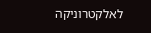לאלקטרוניקה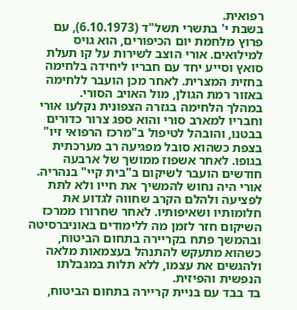רפואית.
בשבת י' בתשרי תשל"ד (6.10.1973), עם פרוץ מלחמת יום הכיפורים, הוא גויס למילואים. אורי הוצב לשירות על קו תעלת סואץ וסייע יחד עם חבריו ליחידה בלחימה בחזית המצרית. לאחר מכן הועבר ללחימה באזור רמת הגולן, מול האויב הסורי.
במהלך הלחימה בגזרה הצפונית נקלעו אורי וחבריו למארב סורי והוא ספג צרור כדורים בבטנו, והובהל לטיפול ב"מרכז הרפואי זיו" בצפת כשהוא סובל מפגיעה רב מערכתית בגופו. לאחר אשפוז ממושך של ארבעה חודשים הועבר לשיקום ב"בית קיי" בנהריה.
אורי היה נחוש להמשיך את חייו ולא לתת לפציעה ולהלם הקרב שחווה לגדוע את חלומותיו ושאיפותיו. לאחר שחרורו ממרכז השיקום חזר לזמן מה ללימודים באוניברסיטה ובהמשך פתח בקריירה בתחום הביטוח, כשהוא מתעקש להתנהל בעצמאות מלאה ולהגשים את עצמו, ללא תלות במגבלתו הנפשית והפיזית.
בד בבד עם בניית קריירה בתחום הביטוח,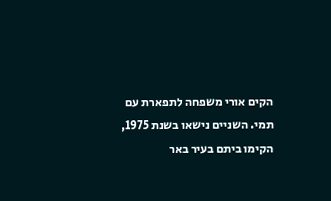הקים אורי משפחה לתפארת עם תמי. השניים נישאו בשנת 1975, הקימו ביתם בעיר באר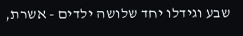שבע וגידלו יחד שלושה ילדים - אשרת,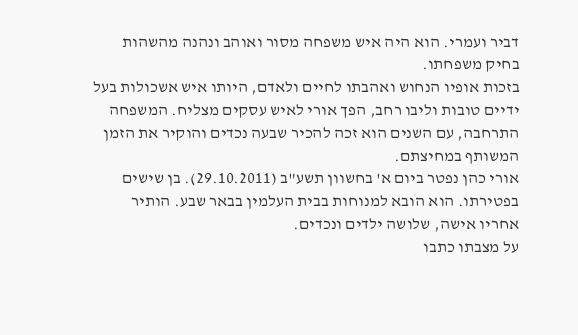דביר ועמרי. הוא היה איש משפחה מסור ואוהב ונהנה מהשהות בחיק משפחתו.
בזכות אופיו הנחוש ואהבתו לחיים ולאדם, היותו איש אשכולות בעל ידיים טובות וליבו רחב, הפך אורי לאיש עסקים מצליח. המשפחה התרחבה, עם השנים הוא זכה להכיר שבעה נכדים והוקיר את הזמן המשותף במחיצתם.
אורי כהן נפטר ביום א' בחשוון תשע"ב (29.10.2011). בן שישים בפטירתו. הוא הובא למנוחות בבית העלמין בבאר שבע. הותיר אחריו אישה, שלושה ילדים ונכדים.
על מצבתו כתבו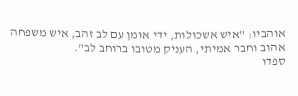אוהביו: "איש אשכולות, ידי אומן עם לב זהב, איש משפחה אהוב וחבר אמיתי, העניק מטובו ברוחב לב".
ספדו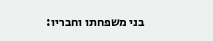בני משפחתו וחבריו: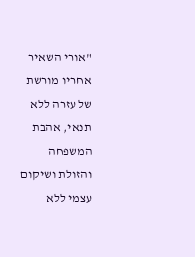"אורי השאיר אחריו מורשת של עזרה ללא תנאי, אהבת המשפחה והזולת ושיקום עצמי ללא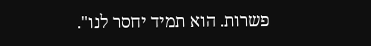פשרות. הוא תמיד יחסר לנו".